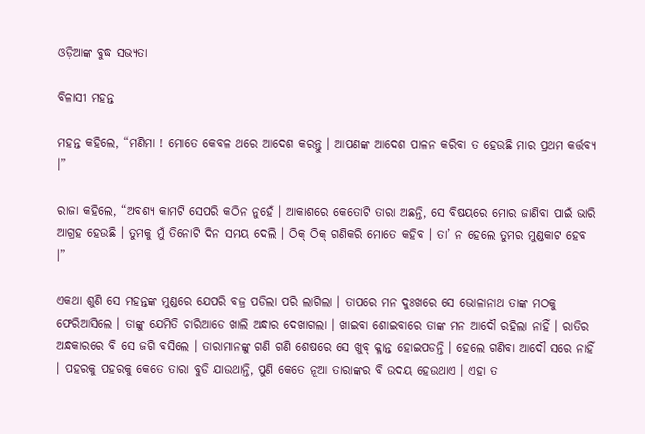ଓଡ଼ିଆଙ୍କ ବୁଦ୍ଧ ସଭ୍ୟତା

ବିଳାସୀ ମହନ୍ତ

ମହନ୍ତ କହିଲେ, “ମଣିମା ! ମୋତେ କେବଳ ଥରେ ଆଦେଶ କରନ୍ତୁ । ଆପଣଙ୍କ ଆଦେଶ ପାଳନ କରିବା ତ ହେଉଛି ମାର ପ୍ରଥମ କର୍ତ୍ତବ୍ୟ ।”

ରାଜା କହିଲେ, “ଅବଶ୍ୟ କାମଟି ସେପରି କଠିନ ନୁହେଁ । ଆକାଶରେ କେତୋଟି ତାରା ଅଛନ୍ତି, ସେ ବିଷୟରେ ମୋର ଜାଣିବା ପାଇଁ ଭାରି ଆଗ୍ରହ ହେଉଛି । ତୁମକୁ ମୁଁ ତିନୋଟି ଦିନ ସମୟ ଦେଲି । ଠିକ୍ ଠିକ୍ ଗଣିକରି ମୋତେ କହିବ । ତା’ ନ ହେଲେ ତୁମର ମୁଣ୍ଡକାଟ ହେବ ।”

ଏକଥା ଶୁଣି ସେ ମହନ୍ତଙ୍କ ମୁଣ୍ଡରେ ଯେପରି ବଜ୍ର ପଡିଲା ପରି ଲାଗିଲା । ତାପରେ ମନ ଦୁଃଖରେ ସେ ଭୋଳାନାଥ ତାଙ୍କ ମଠକୁ ଫେରିଆସିଲେ । ତାଙ୍କୁ ଯେମିତି ଚାରିଆଡେ ଖାଲି ଅନ୍ଧାର ଦେଖାଗଲା । ଖାଇବା ଶୋଇବାରେ ତାଙ୍କ ମନ ଆଦୌ ରହିଲା ନାହିଁ । ରାତିର ଅନ୍ଧକାରରେ ବି ସେ ଜଗି ବସିଲେ । ତାରାମାନଙ୍କୁ ଗଣି ଗଣି ଶେଷରେ ସେ ଖୁବ୍ କ୍ଳାନ୍ତ ହୋଇପଡନ୍ତି । ହେଲେ ଗଣିବା ଆଦୌ ସରେ ନାହିଁ । ପହରକୁ ପହରକୁ କେତେ ତାରା ବୁଡି ଯାଉଥାନ୍ତି, ପୁଣି କେତେ ନୂଆ ତାରାଙ୍କର ବି ଉଦୟ ହେଉଥାଏ । ଏହା ତ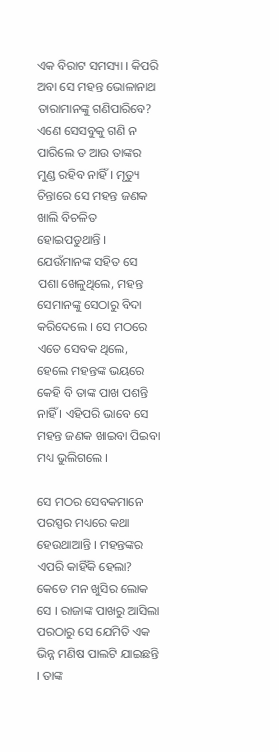ଏକ ବିରାଟ ସମସ୍ୟା । କିପରି ଅବା ସେ ମହନ୍ତ ଭୋଳାନାଥ ତାରାମାନଙ୍କୁ ଗଣିପାରିବେ? ଏଣେ ସେସବୁକୁ ଗଣି ନ ପାରିଲେ ତ ଆଉ ତାଙ୍କର ମୁଣ୍ଡ ରହିବ ନାହିଁ । ମୃତ୍ୟୁ ଚିନ୍ତାରେ ସେ ମହନ୍ତ ଜଣକ ଖାଲି ବିଚଳିତ ହୋଇପଡୁଥାନ୍ତି । ଯେଉଁମାନଙ୍କ ସହିତ ସେ ପଶା ଖେଳୁଥିଲେ, ମହନ୍ତ ସେମାନଙ୍କୁ ସେଠାରୁ ବିଦା କରିଦେଲେ । ସେ ମଠରେ ଏତେ ସେବକ ଥିଲେ, ହେଲେ ମହନ୍ତଙ୍କ ଭୟରେ କେହି ବି ତାଙ୍କ ପାଖ ପଶନ୍ତି ନାହିଁ । ଏହିପରି ଭାବେ ସେ ମହନ୍ତ ଜଣକ ଖାଇବା ପିଇବା ମଧ୍ୟ ଭୁଲିଗଲେ ।

ସେ ମଠର ସେବକମାନେ ପରସ୍ପର ମଧ୍ୟରେ କଥା ହେଉଥାଆନ୍ତି । ମହନ୍ତଙ୍କର ଏପରି କାହିଁକି ହେଲା? କେଡେ ମନ ଖୁସିର ଲୋକ ସେ । ରାଜାଙ୍କ ପାଖରୁ ଆସିଲା ପରଠାରୁ ସେ ଯେମିତି ଏକ ଭିନ୍ନ ମଣିଷ ପାଲଟି ଯାଇଛନ୍ତି । ତାଙ୍କ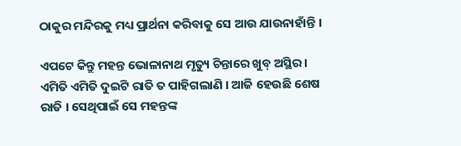ଠାକୁର ମନ୍ଦିରକୁ ମଧ୍ୟ ପ୍ରାର୍ଥନା କରିବାକୁ ସେ ଆଉ ଯାଉନାହାଁନ୍ତି ।

ଏପଟେ କିନ୍ତୁ ମହନ୍ତ ଭୋଳାନାଥ ମୃତ୍ୟୁ ଚିନ୍ତାରେ ଖୁବ୍ ଅସ୍ଥିର । ଏମିତି ଏମିତି ଦୁଇଟି ରାତି ତ ପାହିଗଲାଣି । ଆଜି ହେଉଛି ଶେଷ ରାତି । ସେଥିପାଇଁ ସେ ମହନ୍ତଙ୍କ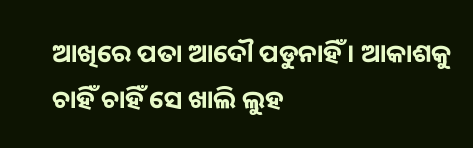ଆଖିରେ ପତା ଆଦୌ ପଡୁନାହିଁ । ଆକାଶକୁ ଚାହିଁ ଚାହିଁ ସେ ଖାଲି ଲୁହ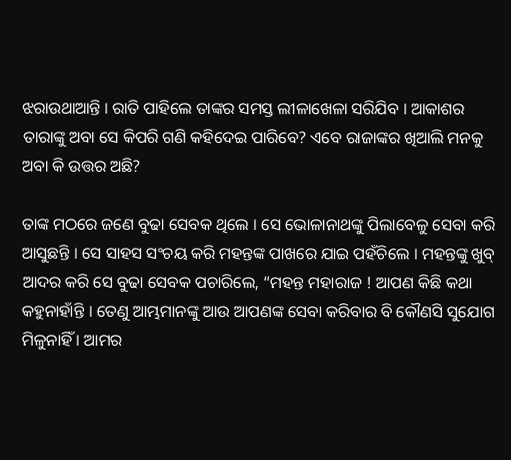ଝରାଉଥାଆନ୍ତି । ରାତି ପାହିଲେ ତାଙ୍କର ସମସ୍ତ ଲୀଳାଖେଳା ସରିଯିବ । ଆକାଶର ତାରାଙ୍କୁ ଅବା ସେ କିପରି ଗଣି କହିଦେଇ ପାରିବେ? ଏବେ ରାଜାଙ୍କର ଖିଆଲି ମନକୁ ଅବା କି ଉତ୍ତର ଅଛି?

ତାଙ୍କ ମଠରେ ଜଣେ ବୁଢା ସେବକ ଥିଲେ । ସେ ଭୋଳାନାଥଙ୍କୁ ପିଲାବେଳୁ ସେବା କରି ଆସୁଛନ୍ତି । ସେ ସାହସ ସଂଚୟ କରି ମହନ୍ତଙ୍କ ପାଖରେ ଯାଇ ପହଁଚିଲେ । ମହନ୍ତଙ୍କୁ ଖୁବ୍ ଆଦର କରି ସେ ବୁଢା ସେବକ ପଚାରିଲେ, “ମହନ୍ତ ମହାରାଜ ! ଆପଣ କିଛି କଥା କହୁନାହାଁନ୍ତି । ତେଣୁ ଆମ୍ଭମାନଙ୍କୁ ଆଉ ଆପଣଙ୍କ ସେବା କରିବାର ବି କୌଣସି ସୁଯୋଗ ମିଳୁନାହିଁ । ଆମର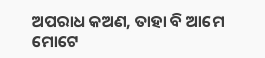ଅପରାଧ କଅଣ, ତାହା ବି ଆମେ ମୋଟେ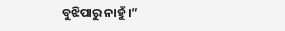ବୁଝିପାରୁ ନାହୁଁ ।”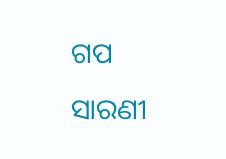ଗପ ସାରଣୀ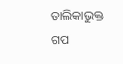ତାଲିକାଭୁକ୍ତ ଗପ